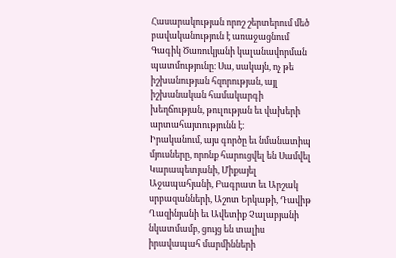Հասարակության որոշ շերտերում մեծ բավականություն է առաջացնում Գագիկ Ծառուկյանի կալանավորման պատմությունը։ Սա, սակայն, ոչ թե իշխանության հզորության, այլ իշխանական համակարգի խեղճության, թուլության եւ վախերի արտահայտությունն է։
Իրականում, այս գործը եւ նմանատիպ մյուսները, որոնք հարուցվել են Սամվել Կարապետյանի, Միքայել Աջապահյանի, Բագրատ եւ Արշակ սրբազանների, Աշոտ Երկաթի, Դավիթ Ղազինյանի եւ Ավետիք Չալաբյանի նկատմամբ, ցույց են տալիս իրավապահ մարմինների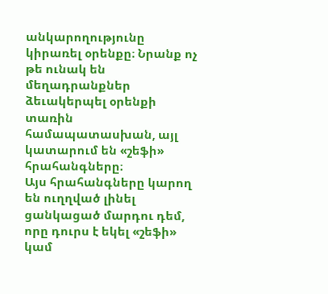անկարողությունը կիրառել օրենքը։ Նրանք ոչ թե ունակ են մեղադրանքներ ձեւակերպել օրենքի տառին համապատասխան, այլ կատարում են «շեֆի» հրահանգները։
Այս հրահանգները կարող են ուղղված լինել ցանկացած մարդու դեմ, որը դուրս է եկել «շեֆի» կամ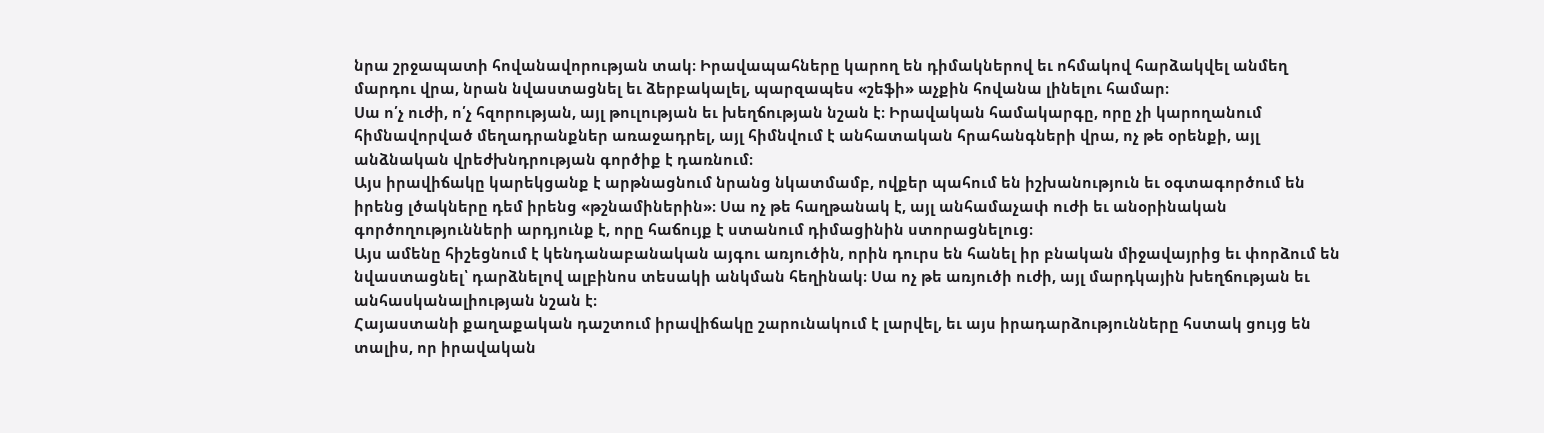նրա շրջապատի հովանավորության տակ։ Իրավապահները կարող են դիմակներով եւ ոհմակով հարձակվել անմեղ մարդու վրա, նրան նվաստացնել եւ ձերբակալել, պարզապես «շեֆի» աչքին հովանա լինելու համար։
Սա ո՛չ ուժի, ո՛չ հզորության, այլ թուլության եւ խեղճության նշան է։ Իրավական համակարգը, որը չի կարողանում հիմնավորված մեղադրանքներ առաջադրել, այլ հիմնվում է անհատական հրահանգների վրա, ոչ թե օրենքի, այլ անձնական վրեժխնդրության գործիք է դառնում։
Այս իրավիճակը կարեկցանք է արթնացնում նրանց նկատմամբ, ովքեր պահում են իշխանություն եւ օգտագործում են իրենց լծակները դեմ իրենց «թշնամիներին»։ Սա ոչ թե հաղթանակ է, այլ անհամաչափ ուժի եւ անօրինական գործողությունների արդյունք է, որը հաճույք է ստանում դիմացինին ստորացնելուց։
Այս ամենը հիշեցնում է կենդանաբանական այգու առյուծին, որին դուրս են հանել իր բնական միջավայրից եւ փորձում են նվաստացնել՝ դարձնելով ալբինոս տեսակի անկման հեղինակ։ Սա ոչ թե առյուծի ուժի, այլ մարդկային խեղճության եւ անհասկանալիության նշան է։
Հայաստանի քաղաքական դաշտում իրավիճակը շարունակում է լարվել, եւ այս իրադարձությունները հստակ ցույց են տալիս, որ իրավական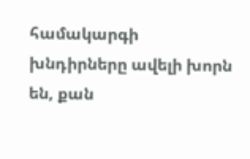համակարգի խնդիրները ավելի խորն են, քան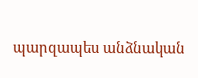պարզապես անձնական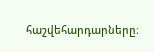հաշվեհարդարները։